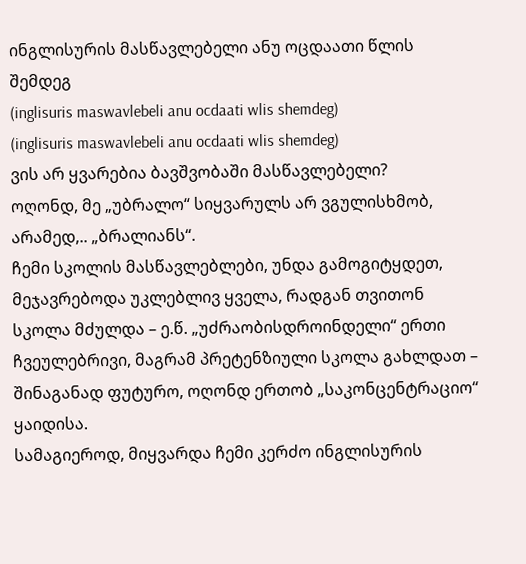ინგლისურის მასწავლებელი ანუ ოცდაათი წლის შემდეგ
(inglisuris maswavlebeli anu ocdaati wlis shemdeg)
(inglisuris maswavlebeli anu ocdaati wlis shemdeg)
ვის არ ყვარებია ბავშვობაში მასწავლებელი?
ოღონდ, მე „უბრალო“ სიყვარულს არ ვგულისხმობ, არამედ,.. „ბრალიანს“.
ჩემი სკოლის მასწავლებლები, უნდა გამოგიტყდეთ, მეჯავრებოდა უკლებლივ ყველა, რადგან თვითონ სკოლა მძულდა – ე.წ. „უძრაობისდროინდელი“ ერთი ჩვეულებრივი, მაგრამ პრეტენზიული სკოლა გახლდათ – შინაგანად ფუტურო, ოღონდ ერთობ „საკონცენტრაციო“ ყაიდისა.
სამაგიეროდ, მიყვარდა ჩემი კერძო ინგლისურის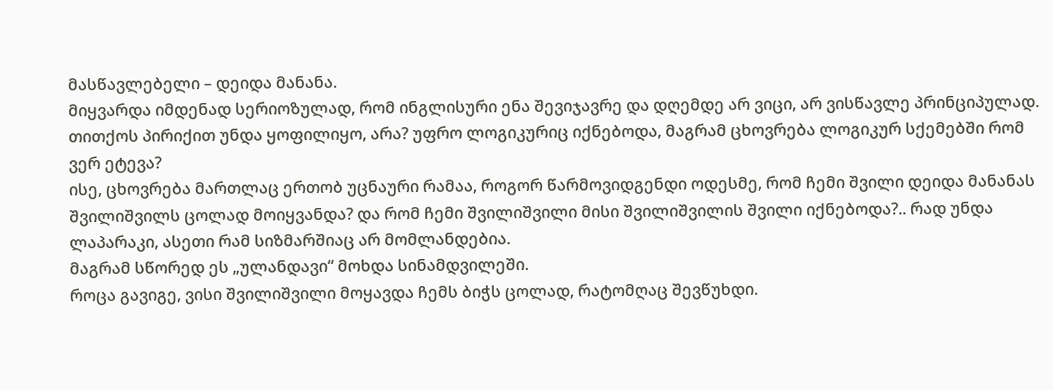მასწავლებელი – დეიდა მანანა.
მიყვარდა იმდენად სერიოზულად, რომ ინგლისური ენა შევიჯავრე და დღემდე არ ვიცი, არ ვისწავლე პრინციპულად. თითქოს პირიქით უნდა ყოფილიყო, არა? უფრო ლოგიკურიც იქნებოდა, მაგრამ ცხოვრება ლოგიკურ სქემებში რომ ვერ ეტევა?
ისე, ცხოვრება მართლაც ერთობ უცნაური რამაა, როგორ წარმოვიდგენდი ოდესმე, რომ ჩემი შვილი დეიდა მანანას შვილიშვილს ცოლად მოიყვანდა? და რომ ჩემი შვილიშვილი მისი შვილიშვილის შვილი იქნებოდა?.. რად უნდა ლაპარაკი, ასეთი რამ სიზმარშიაც არ მომლანდებია.
მაგრამ სწორედ ეს „ულანდავი“ მოხდა სინამდვილეში.
როცა გავიგე, ვისი შვილიშვილი მოყავდა ჩემს ბიჭს ცოლად, რატომღაც შევწუხდი.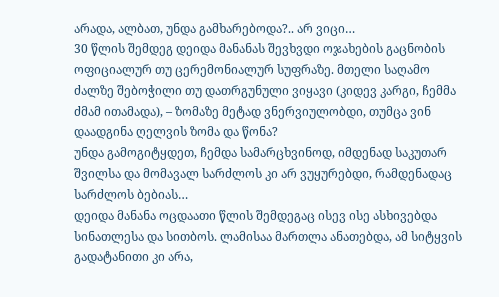არადა, ალბათ, უნდა გამხარებოდა?.. არ ვიცი…
30 წლის შემდეგ დეიდა მანანას შევხვდი ოჯახების გაცნობის ოფიციალურ თუ ცერემონიალურ სუფრაზე. მთელი საღამო ძალზე შებოჭილი თუ დათრგუნული ვიყავი (კიდევ კარგი, ჩემმა ძმამ ითამადა), – ზომაზე მეტად ვნერვიულობდი, თუმცა ვინ დაადგინა ღელვის ზომა და წონა?
უნდა გამოგიტყდეთ, ჩემდა სამარცხვინოდ, იმდენად საკუთარ შვილსა და მომავალ სარძლოს კი არ ვუყურებდი, რამდენადაც სარძლოს ბებიას…
დეიდა მანანა ოცდაათი წლის შემდეგაც ისევ ისე ასხივებდა სინათლესა და სითბოს. ლამისაა მართლა ანათებდა, ამ სიტყვის გადატანითი კი არა,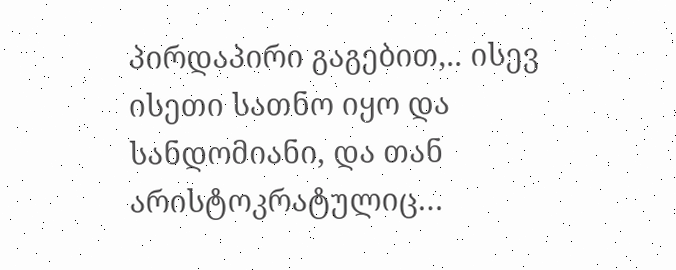პირდაპირი გაგებით,.. ისევ ისეთი სათნო იყო და სანდომიანი, და თან არისტოკრატულიც…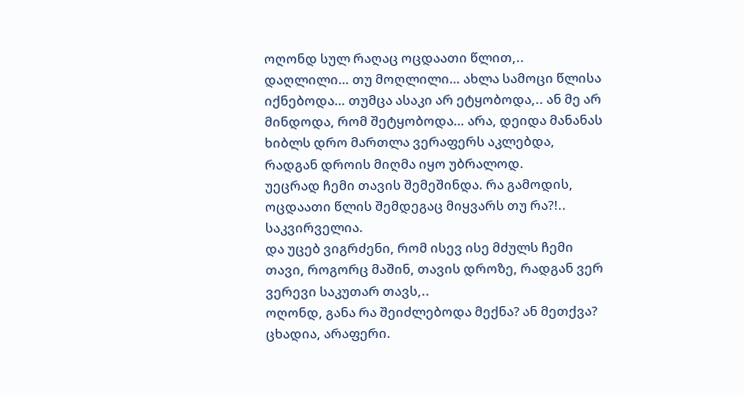ოღონდ სულ რაღაც ოცდაათი წლით,.. დაღლილი… თუ მოღლილი… ახლა სამოცი წლისა იქნებოდა… თუმცა ასაკი არ ეტყობოდა,.. ან მე არ მინდოდა, რომ შეტყობოდა… არა, დეიდა მანანას ხიბლს დრო მართლა ვერაფერს აკლებდა, რადგან დროის მიღმა იყო უბრალოდ.
უეცრად ჩემი თავის შემეშინდა. რა გამოდის, ოცდაათი წლის შემდეგაც მიყვარს თუ რა?!.. საკვირველია.
და უცებ ვიგრძენი, რომ ისევ ისე მძულს ჩემი თავი, როგორც მაშინ, თავის დროზე, რადგან ვერ ვერევი საკუთარ თავს,..
ოღონდ, განა რა შეიძლებოდა მექნა? ან მეთქვა?
ცხადია, არაფერი.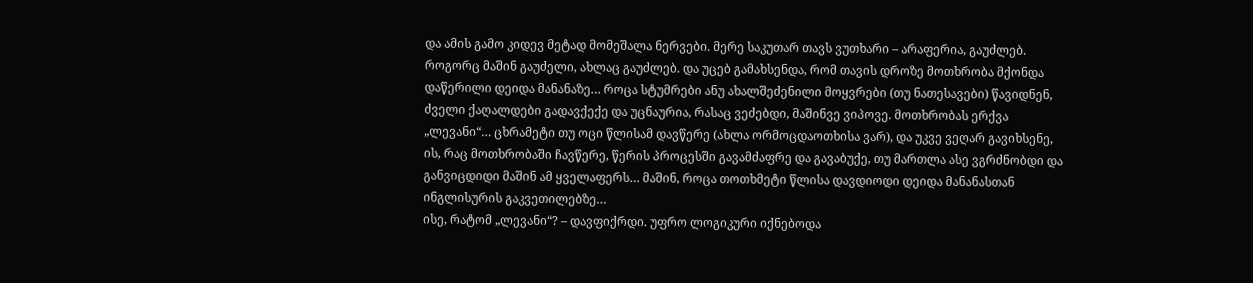და ამის გამო კიდევ მეტად მომეშალა ნერვები. მერე საკუთარ თავს ვუთხარი – არაფერია, გაუძლებ. როგორც მაშინ გაუძელი, ახლაც გაუძლებ. და უცებ გამახსენდა, რომ თავის დროზე მოთხრობა მქონდა დაწერილი დეიდა მანანაზე… როცა სტუმრები ანუ ახალშეძენილი მოყვრები (თუ ნათესავები) წავიდნენ, ძველი ქაღალდები გადავქექე და უცნაურია, რასაც ვეძებდი, მაშინვე ვიპოვე. მოთხრობას ერქვა „ლევანი“… ცხრამეტი თუ ოცი წლისამ დავწერე (ახლა ორმოცდაოთხისა ვარ), და უკვე ვეღარ გავიხსენე, ის, რაც მოთხრობაში ჩავწერე, წერის პროცესში გავამძაფრე და გავაბუქე, თუ მართლა ასე ვგრძნობდი და განვიცდიდი მაშინ ამ ყველაფერს… მაშინ, როცა თოთხმეტი წლისა დავდიოდი დეიდა მანანასთან ინგლისურის გაკვეთილებზე…
ისე, რატომ „ლევანი“? – დავფიქრდი. უფრო ლოგიკური იქნებოდა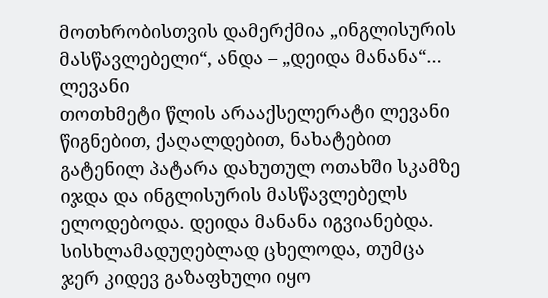მოთხრობისთვის დამერქმია „ინგლისურის მასწავლებელი“, ანდა – „დეიდა მანანა“…
ლევანი
თოთხმეტი წლის არააქსელერატი ლევანი წიგნებით, ქაღალდებით, ნახატებით გატენილ პატარა დახუთულ ოთახში სკამზე იჯდა და ინგლისურის მასწავლებელს ელოდებოდა. დეიდა მანანა იგვიანებდა. სისხლამადუღებლად ცხელოდა, თუმცა ჯერ კიდევ გაზაფხული იყო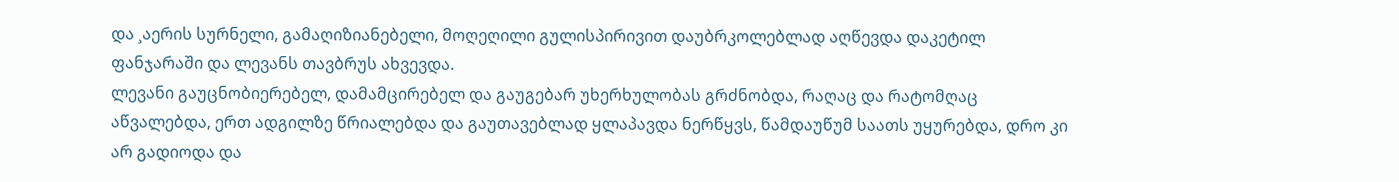და ¸აერის სურნელი, გამაღიზიანებელი, მოღეღილი გულისპირივით დაუბრკოლებლად აღწევდა დაკეტილ ფანჯარაში და ლევანს თავბრუს ახვევდა.
ლევანი გაუცნობიერებელ, დამამცირებელ და გაუგებარ უხერხულობას გრძნობდა, რაღაც და რატომღაც აწვალებდა, ერთ ადგილზე წრიალებდა და გაუთავებლად ყლაპავდა ნერწყვს, წამდაუწუმ საათს უყურებდა, დრო კი არ გადიოდა და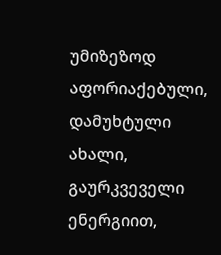უმიზეზოდ აფორიაქებული, დამუხტული ახალი, გაურკვეველი ენერგიით,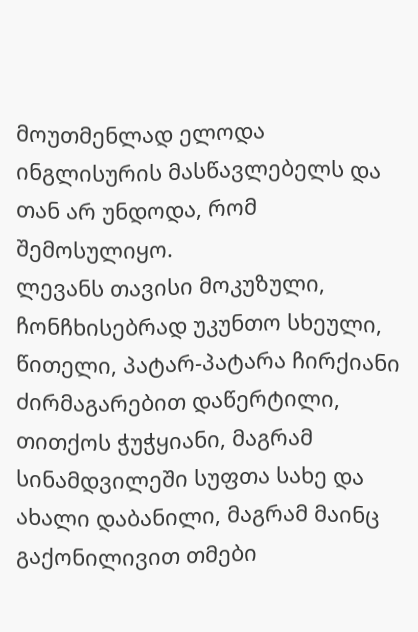მოუთმენლად ელოდა ინგლისურის მასწავლებელს და თან არ უნდოდა, რომ შემოსულიყო.
ლევანს თავისი მოკუზული, ჩონჩხისებრად უკუნთო სხეული, წითელი, პატარ-პატარა ჩირქიანი ძირმაგარებით დაწერტილი, თითქოს ჭუჭყიანი, მაგრამ სინამდვილეში სუფთა სახე და ახალი დაბანილი, მაგრამ მაინც გაქონილივით თმები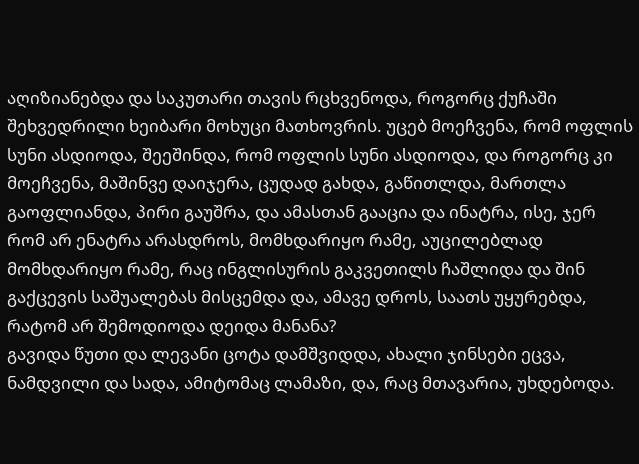აღიზიანებდა და საკუთარი თავის რცხვენოდა, როგორც ქუჩაში შეხვედრილი ხეიბარი მოხუცი მათხოვრის. უცებ მოეჩვენა, რომ ოფლის სუნი ასდიოდა, შეეშინდა, რომ ოფლის სუნი ასდიოდა, და როგორც კი მოეჩვენა, მაშინვე დაიჯერა, ცუდად გახდა, გაწითლდა, მართლა გაოფლიანდა, პირი გაუშრა, და ამასთან გააცია და ინატრა, ისე, ჯერ რომ არ ენატრა არასდროს, მომხდარიყო რამე, აუცილებლად მომხდარიყო რამე, რაც ინგლისურის გაკვეთილს ჩაშლიდა და შინ გაქცევის საშუალებას მისცემდა და, ამავე დროს, საათს უყურებდა, რატომ არ შემოდიოდა დეიდა მანანა?
გავიდა წუთი და ლევანი ცოტა დამშვიდდა, ახალი ჯინსები ეცვა, ნამდვილი და სადა, ამიტომაც ლამაზი, და, რაც მთავარია, უხდებოდა.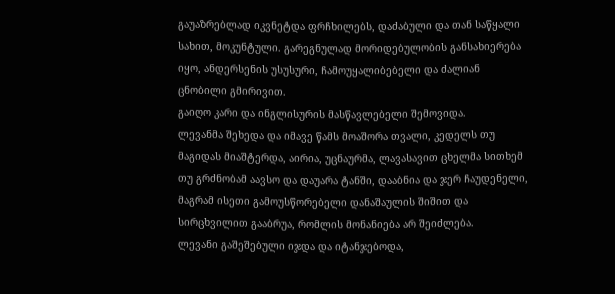გაუაზრებლად იკვნეტდა ფრჩხილებს, დაძაბული და თან საწყალი სახით, მოკუნტული. გარეგნულად მორიდებულობის განსახიერება იყო, ანდერსენის უსუსური, ჩამოუყალიბებელი და ძალიან ცნობილი გმირივით.
გაიღო კარი და ინგლისურის მასწავლებელი შემოვიდა.
ლევანმა შეხედა და იმავე წამს მოაშორა თვალი, კედელს თუ მაგიდას მიაშტერდა, აირია, უცნაურმა, ლავასავით ცხელმა სითხემ თუ გრძნობამ აავსო და დაუარა ტანში, დააბნია და ჯერ ჩაუდენელი, მაგრამ ისეთი გამოუსწორებელი დანაშაულის შიშით და სირცხვილით გააბრუა, რომლის მონანიება არ შეიძლება.
ლევანი გაშეშებული იჯდა და იტანჯებოდა,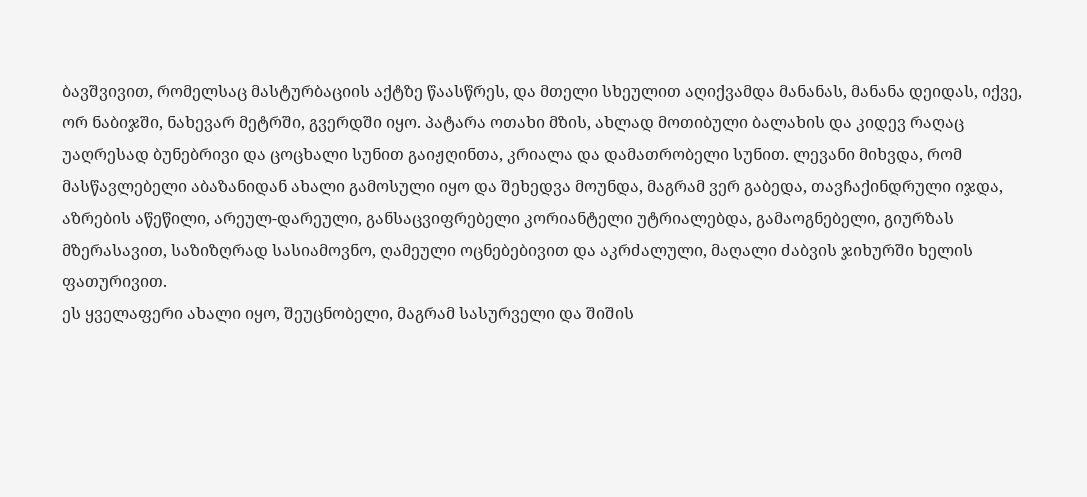ბავშვივით, რომელსაც მასტურბაციის აქტზე წაასწრეს, და მთელი სხეულით აღიქვამდა მანანას, მანანა დეიდას, იქვე, ორ ნაბიჯში, ნახევარ მეტრში, გვერდში იყო. პატარა ოთახი მზის, ახლად მოთიბული ბალახის და კიდევ რაღაც უაღრესად ბუნებრივი და ცოცხალი სუნით გაიჟღინთა, კრიალა და დამათრობელი სუნით. ლევანი მიხვდა, რომ მასწავლებელი აბაზანიდან ახალი გამოსული იყო და შეხედვა მოუნდა, მაგრამ ვერ გაბედა, თავჩაქინდრული იჯდა, აზრების აწეწილი, არეულ-დარეული, განსაცვიფრებელი კორიანტელი უტრიალებდა, გამაოგნებელი, გიურზას მზერასავით, საზიზღრად სასიამოვნო, ღამეული ოცნებებივით და აკრძალული, მაღალი ძაბვის ჯიხურში ხელის ფათურივით.
ეს ყველაფერი ახალი იყო, შეუცნობელი, მაგრამ სასურველი და შიშის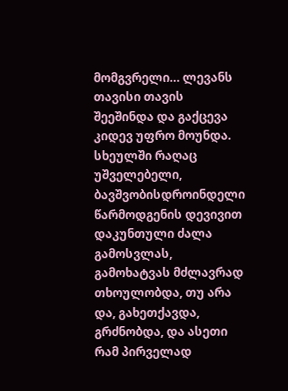მომგვრელი… ლევანს თავისი თავის შეეშინდა და გაქცევა კიდევ უფრო მოუნდა. სხეულში რაღაც უშველებელი, ბავშვობისდროინდელი წარმოდგენის დევივით დაკუნთული ძალა გამოსვლას, გამოხატვას მძლავრად თხოულობდა, თუ არა და, გახეთქავდა, გრძნობდა, და ასეთი რამ პირველად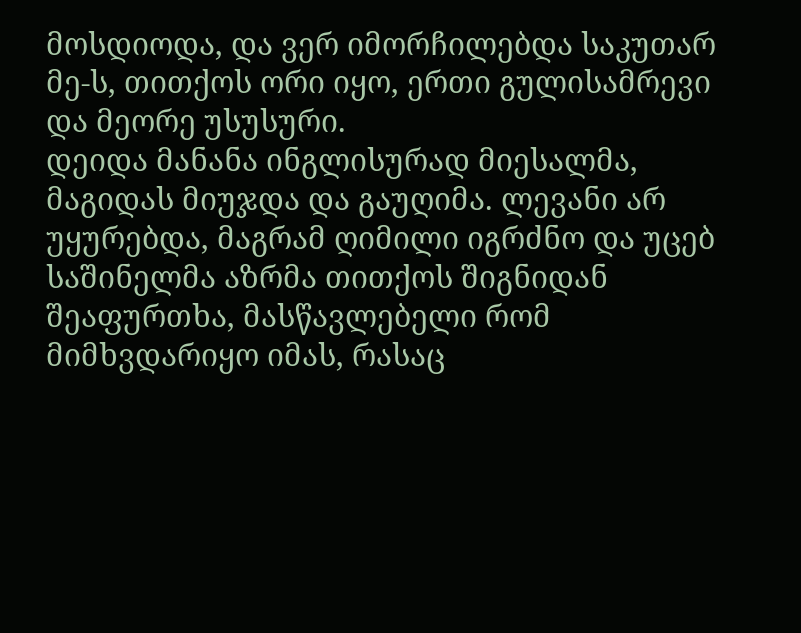მოსდიოდა, და ვერ იმორჩილებდა საკუთარ მე-ს, თითქოს ორი იყო, ერთი გულისამრევი და მეორე უსუსური.
დეიდა მანანა ინგლისურად მიესალმა, მაგიდას მიუჯდა და გაუღიმა. ლევანი არ უყურებდა, მაგრამ ღიმილი იგრძნო და უცებ საშინელმა აზრმა თითქოს შიგნიდან შეაფურთხა, მასწავლებელი რომ მიმხვდარიყო იმას, რასაც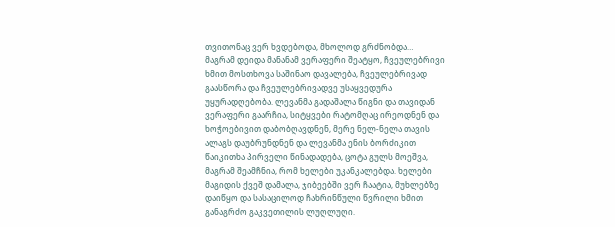თვითონაც ვერ ხვდებოდა, მხოლოდ გრძნობდა…
მაგრამ დეიდა მანანამ ვერაფერი შეატყო, ჩვეულებრივი ხმით მოსთხოვა საშინაო დავალება, ჩვეულებრივად გაასწორა და ჩვეულებრივადვე უსაყვედურა უყურადღებობა. ლევანმა გადაშალა წიგნი და თავიდან ვერაფერი გაარჩია, სიტყვები რატომღაც ირეოდნენ და ხოჭოებივით დაბობღავდნენ, მერე ნელ-ნელა თავის ალაგს დაუბრუნდნენ და ლევანმა ენის ბორძიკით წაიკითხა პირველი წინადადება, ცოტა გულს მოეშვა, მაგრამ შეამჩნია, რომ ხელები უკანკალებდა. ხელები მაგიდის ქვეშ დამალა, ჯიბეებში ვერ ჩაატია, მუხლებზე დაიწყო და სასაცილოდ ჩახრინწული წვრილი ხმით განაგრძო გაკვეთილის ლუღლუღი.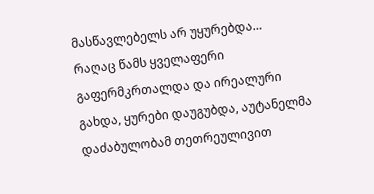მასწავლებელს არ უყურებდა…
რაღაც წამს ყველაფერი გაფერმკრთალდა და ირეალური გახდა, ყურები დაუგუბდა, აუტანელმა დაძაბულობამ თეთრეულივით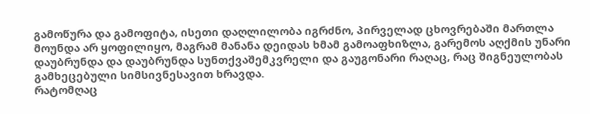გამოწურა და გამოფიტა, ისეთი დაღლილობა იგრძნო, პირველად ცხოვრებაში მართლა მოუნდა არ ყოფილიყო, მაგრამ მანანა დეიდას ხმამ გამოაფხიზლა, გარემოს აღქმის უნარი დაუბრუნდა და დაუბრუნდა სუნთქვაშემკვრელი და გაუგონარი რაღაც, რაც შიგნეულობას გამხეცებული სიმსივნესავით ხრავდა.
რატომღაც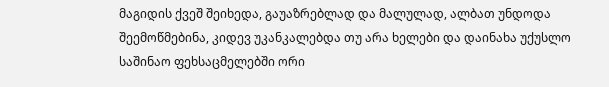მაგიდის ქვეშ შეიხედა, გაუაზრებლად და მალულად, ალბათ უნდოდა შეემოწმებინა, კიდევ უკანკალებდა თუ არა ხელები და დაინახა უქუსლო საშინაო ფეხსაცმელებში ორი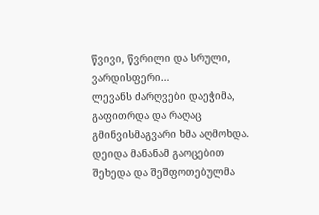წვივი, წვრილი და სრული, ვარდისფერი…
ლევანს ძარღვები დაეჭიმა, გაფითრდა და რაღაც გმინვისმაგვარი ხმა აღმოხდა. დეიდა მანანამ გაოცებით შეხედა და შეშფოთებულმა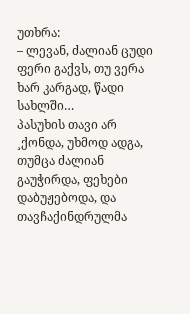უთხრა:
– ლევან, ძალიან ცუდი ფერი გაქვს, თუ ვერა ხარ კარგად, წადი სახლში…
პასუხის თავი არ ¸ქონდა, უხმოდ ადგა, თუმცა ძალიან გაუჭირდა, ფეხები დაბუჟებოდა, და თავჩაქინდრულმა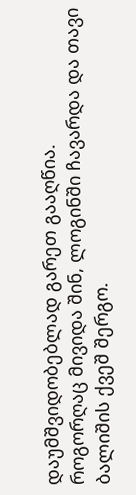დაუმშვიდობებლად გარეთ გააღწია.
როგორღაც მივიდა შინ, ლოგინში ჩავარდა და თავი ბალიშის ქვეშ შერგო.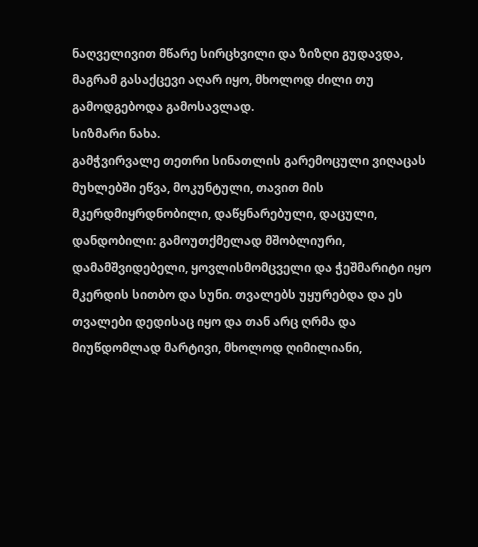ნაღველივით მწარე სირცხვილი და ზიზღი გუდავდა, მაგრამ გასაქცევი აღარ იყო, მხოლოდ ძილი თუ გამოდგებოდა გამოსავლად.
სიზმარი ნახა.
გამჭვირვალე თეთრი სინათლის გარემოცული ვიღაცას მუხლებში ეწვა, მოკუნტული, თავით მის მკერდმიყრდნობილი, დაწყნარებული, დაცული, დანდობილი: გამოუთქმელად მშობლიური, დამამშვიდებელი, ყოვლისმომცველი და ჭეშმარიტი იყო მკერდის სითბო და სუნი. თვალებს უყურებდა და ეს თვალები დედისაც იყო და თან არც ღრმა და მიუწდომლად მარტივი, მხოლოდ ღიმილიანი,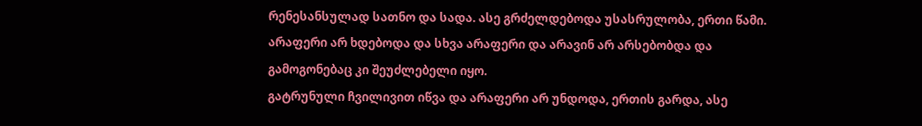რენესანსულად სათნო და სადა. ასე გრძელდებოდა უსასრულობა, ერთი წამი. არაფერი არ ხდებოდა და სხვა არაფერი და არავინ არ არსებობდა და გამოგონებაც კი შეუძლებელი იყო.
გატრუნული ჩვილივით იწვა და არაფერი არ უნდოდა, ერთის გარდა, ასე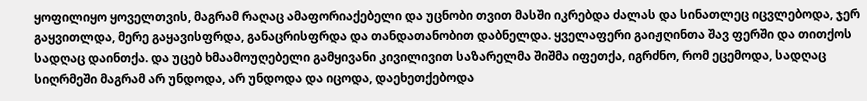ყოფილიყო ყოველთვის, მაგრამ რაღაც ამაფორიაქებელი და უცნობი თვით მასში იკრებდა ძალას და სინათლეც იცვლებოდა, ჯერ გაყვითლდა, მერე გაყავისფრდა, განაცრისფრდა და თანდათანობით დაბნელდა. ყველაფერი გაიჟღინთა შავ ფერში და თითქოს სადღაც დაინთქა. და უცებ ხმაამოუღებელი გამყივანი კივილივით საზარელმა შიშმა იფეთქა, იგრძნო, რომ ეცემოდა, სადღაც სიღრმეში მაგრამ არ უნდოდა, არ უნდოდა და იცოდა, დაეხეთქებოდა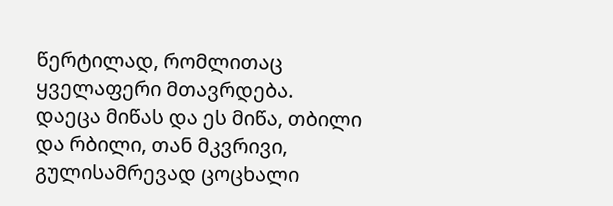წერტილად, რომლითაც ყველაფერი მთავრდება.
დაეცა მიწას და ეს მიწა, თბილი და რბილი, თან მკვრივი, გულისამრევად ცოცხალი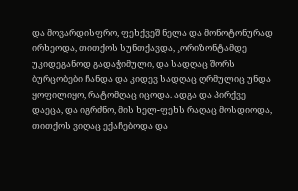და მოვარდისფრო, ფეხქვეშ ნელა და მონოტონურად ირხეოდა, თითქოს სუნთქავდა, ¸ორიზონტამდე უკიდეგანოდ გადაჭიმული, და სადღაც შორს ბურცობები ჩანდა და კიდევ სადღაც ღრმულიც უნდა ყოფილიყო, რატომღაც იცოდა. ადგა და პირქვე დაეცა, და იგრძნო, მის ხელ-ფეხს რაღაც მოსდიოდა, თითქოს ვიღაც ექაჩებოდა და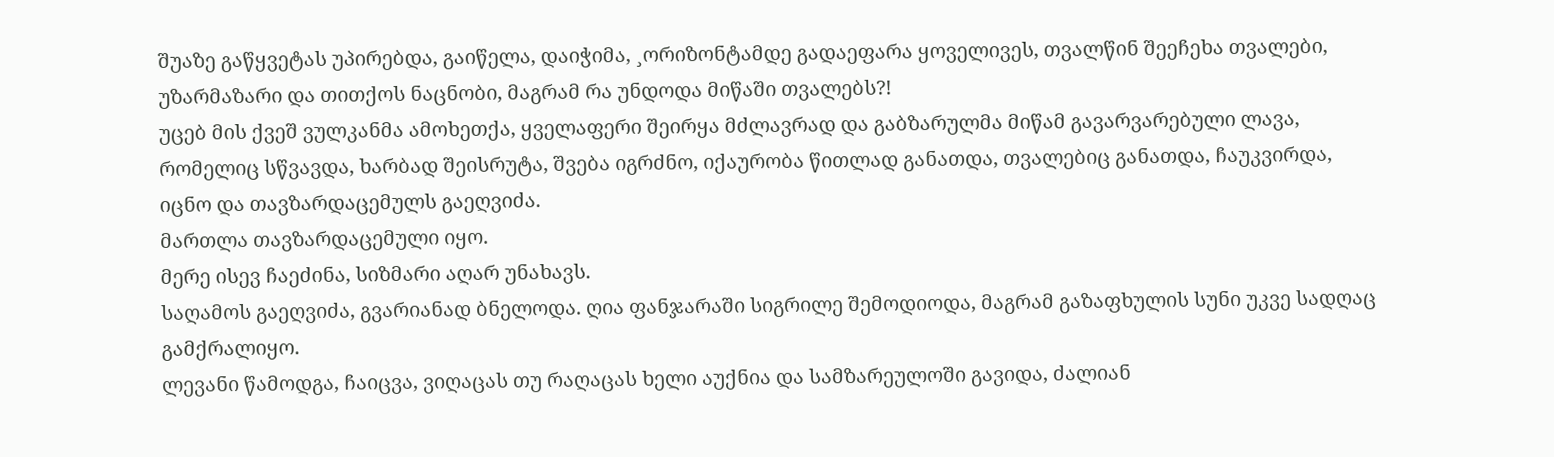შუაზე გაწყვეტას უპირებდა, გაიწელა, დაიჭიმა, ¸ორიზონტამდე გადაეფარა ყოველივეს, თვალწინ შეეჩეხა თვალები, უზარმაზარი და თითქოს ნაცნობი, მაგრამ რა უნდოდა მიწაში თვალებს?!
უცებ მის ქვეშ ვულკანმა ამოხეთქა, ყველაფერი შეირყა მძლავრად და გაბზარულმა მიწამ გავარვარებული ლავა, რომელიც სწვავდა, ხარბად შეისრუტა, შვება იგრძნო, იქაურობა წითლად განათდა, თვალებიც განათდა, ჩაუკვირდა, იცნო და თავზარდაცემულს გაეღვიძა.
მართლა თავზარდაცემული იყო.
მერე ისევ ჩაეძინა, სიზმარი აღარ უნახავს.
საღამოს გაეღვიძა, გვარიანად ბნელოდა. ღია ფანჯარაში სიგრილე შემოდიოდა, მაგრამ გაზაფხულის სუნი უკვე სადღაც გამქრალიყო.
ლევანი წამოდგა, ჩაიცვა, ვიღაცას თუ რაღაცას ხელი აუქნია და სამზარეულოში გავიდა, ძალიან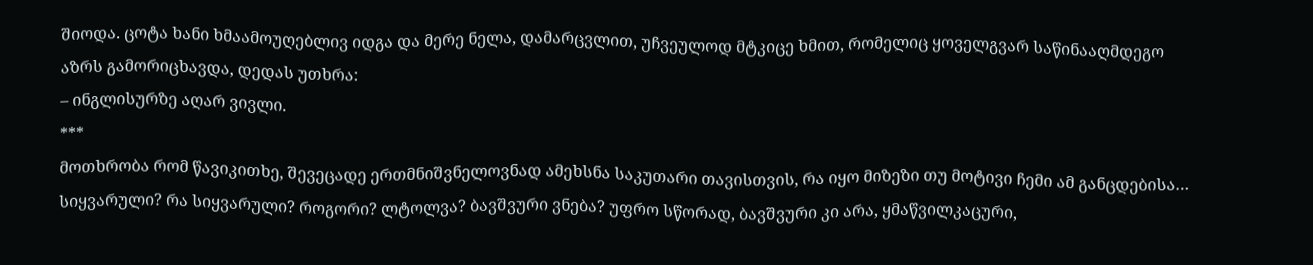შიოდა. ცოტა ხანი ხმაამოუღებლივ იდგა და მერე ნელა, დამარცვლით, უჩვეულოდ მტკიცე ხმით, რომელიც ყოველგვარ საწინააღმდეგო აზრს გამორიცხავდა, დედას უთხრა:
– ინგლისურზე აღარ ვივლი.
***
მოთხრობა რომ წავიკითხე, შევეცადე ერთმნიშვნელოვნად ამეხსნა საკუთარი თავისთვის, რა იყო მიზეზი თუ მოტივი ჩემი ამ განცდებისა… სიყვარული? რა სიყვარული? როგორი? ლტოლვა? ბავშვური ვნება? უფრო სწორად, ბავშვური კი არა, ყმაწვილკაცური,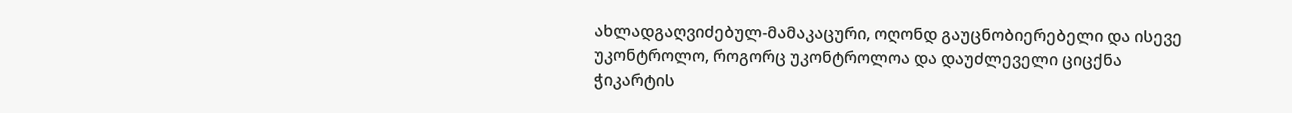ახლადგაღვიძებულ-მამაკაცური, ოღონდ გაუცნობიერებელი და ისევე უკონტროლო, როგორც უკონტროლოა და დაუძლეველი ციცქნა ჭიკარტის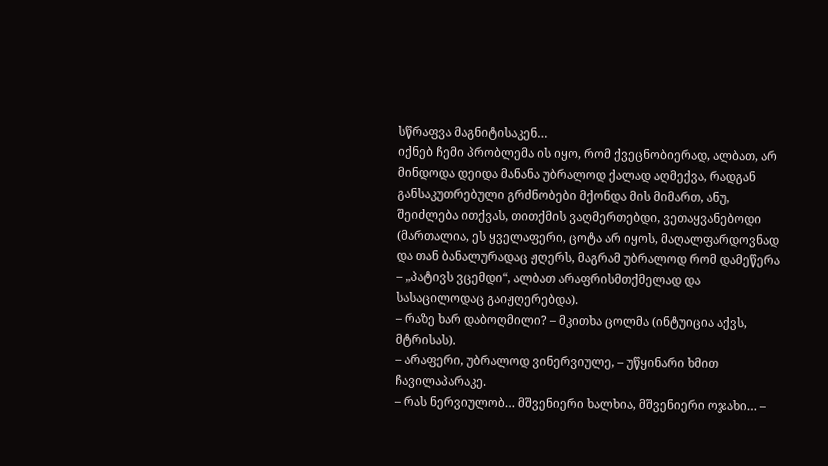სწრაფვა მაგნიტისაკენ…
იქნებ ჩემი პრობლემა ის იყო, რომ ქვეცნობიერად, ალბათ, არ მინდოდა დეიდა მანანა უბრალოდ ქალად აღმექვა, რადგან განსაკუთრებული გრძნობები მქონდა მის მიმართ, ანუ, შეიძლება ითქვას, თითქმის ვაღმერთებდი, ვეთაყვანებოდი (მართალია, ეს ყველაფერი, ცოტა არ იყოს, მაღალფარდოვნად და თან ბანალურადაც ჟღერს, მაგრამ უბრალოდ რომ დამეწერა – „პატივს ვცემდი“, ალბათ არაფრისმთქმელად და სასაცილოდაც გაიჟღერებდა).
– რაზე ხარ დაბოღმილი? – მკითხა ცოლმა (ინტუიცია აქვს, მტრისას).
– არაფერი, უბრალოდ ვინერვიულე, – უწყინარი ხმით ჩავილაპარაკე.
– რას ნერვიულობ… მშვენიერი ხალხია, მშვენიერი ოჯახი… –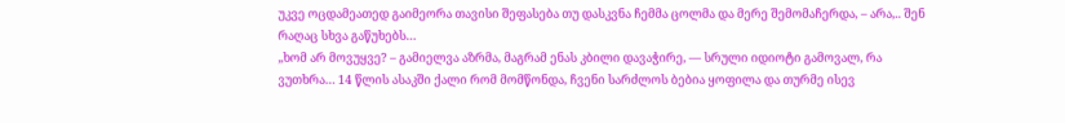უკვე ოცდამეათედ გაიმეორა თავისი შეფასება თუ დასკვნა ჩემმა ცოლმა და მერე შემომაჩერდა, – არა,.. შენ რაღაც სხვა გაწუხებს…
„ხომ არ მოვუყვე? – გამიელვა აზრმა, მაგრამ ენას კბილი დავაჭირე, — სრული იდიოტი გამოვალ, რა ვუთხრა… 14 წლის ასაკში ქალი რომ მომწონდა, ჩვენი სარძლოს ბებია ყოფილა და თურმე ისევ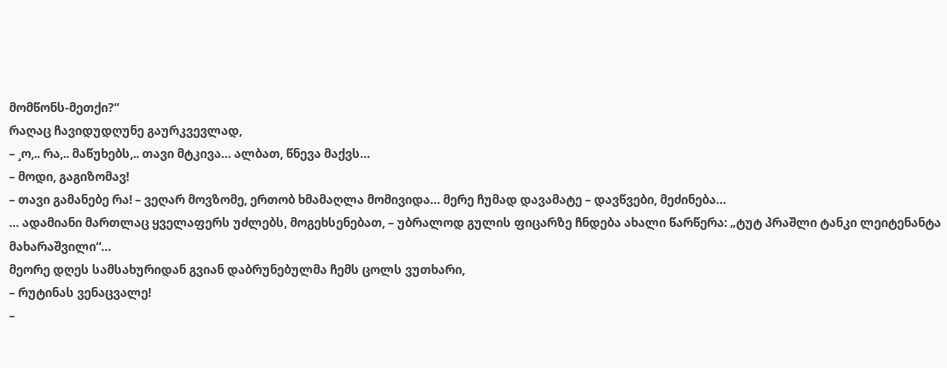მომწონს-მეთქი?“
რაღაც ჩავიდუდღუნე გაურკვევლად,
– ¸ო,.. რა,.. მაწუხებს,.. თავი მტკივა… ალბათ, წნევა მაქვს…
– მოდი, გაგიზომავ!
– თავი გამანებე რა! – ვეღარ მოვზომე, ერთობ ხმამაღლა მომივიდა… მერე ჩუმად დავამატე – დავწვები, მეძინება…
… ადამიანი მართლაც ყველაფერს უძლებს, მოგეხსენებათ, – უბრალოდ გულის ფიცარზე ჩნდება ახალი წარწერა: „ტუტ პრაშლი ტანკი ლეიტენანტა მახარაშვილი“…
მეორე დღეს სამსახურიდან გვიან დაბრუნებულმა ჩემს ცოლს ვუთხარი,
– რუტინას ვენაცვალე!
–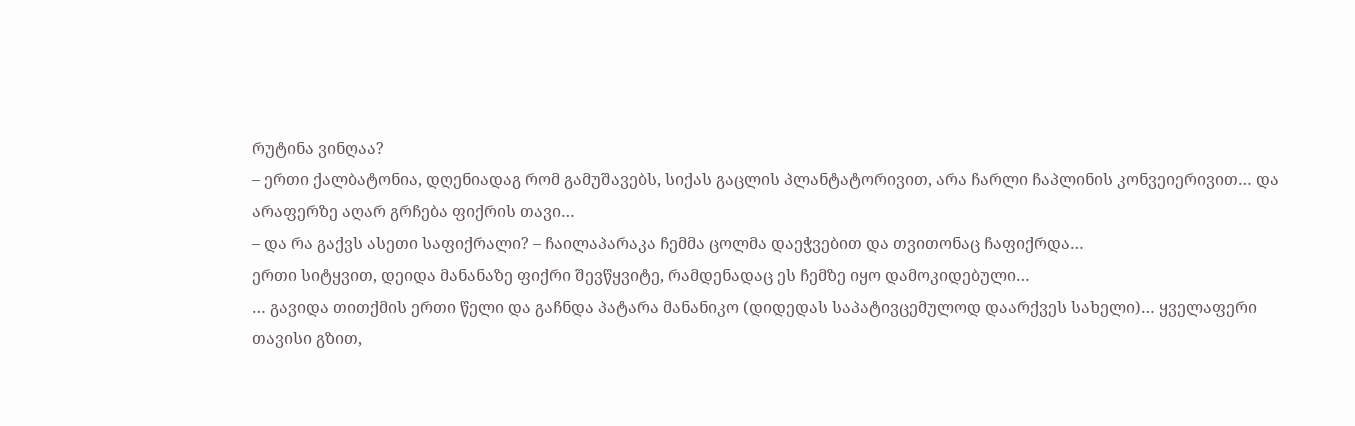რუტინა ვინღაა?
– ერთი ქალბატონია, დღენიადაგ რომ გამუშავებს, სიქას გაცლის პლანტატორივით, არა ჩარლი ჩაპლინის კონვეიერივით… და არაფერზე აღარ გრჩება ფიქრის თავი…
– და რა გაქვს ასეთი საფიქრალი? – ჩაილაპარაკა ჩემმა ცოლმა დაეჭვებით და თვითონაც ჩაფიქრდა…
ერთი სიტყვით, დეიდა მანანაზე ფიქრი შევწყვიტე, რამდენადაც ეს ჩემზე იყო დამოკიდებული…
… გავიდა თითქმის ერთი წელი და გაჩნდა პატარა მანანიკო (დიდედას საპატივცემულოდ დაარქვეს სახელი)… ყველაფერი თავისი გზით,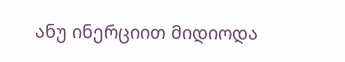ანუ ინერციით მიდიოდა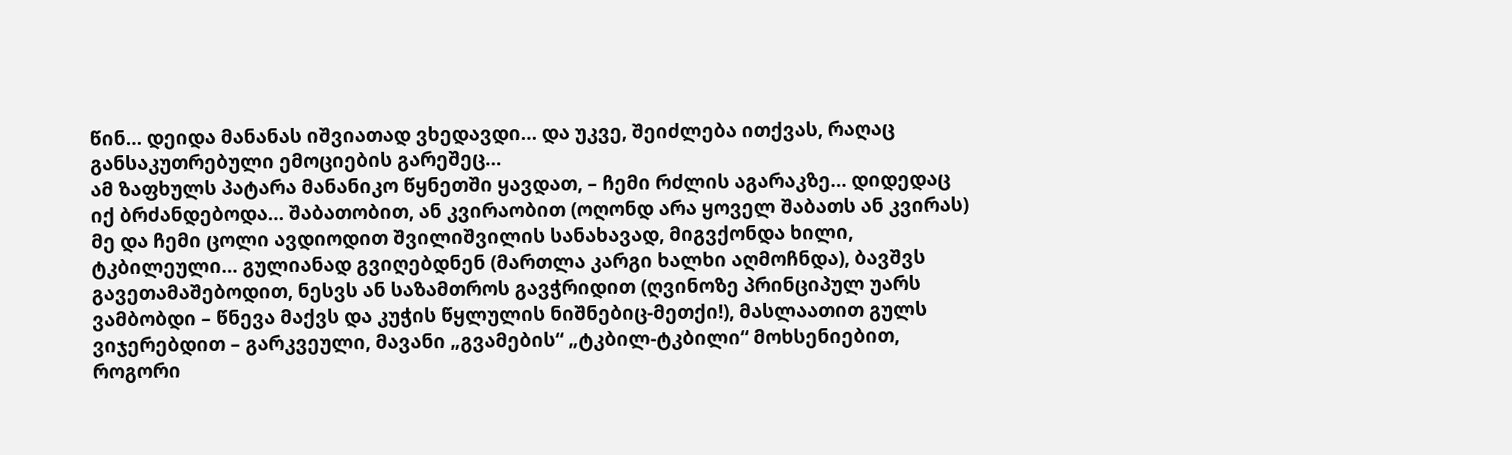წინ… დეიდა მანანას იშვიათად ვხედავდი… და უკვე, შეიძლება ითქვას, რაღაც განსაკუთრებული ემოციების გარეშეც…
ამ ზაფხულს პატარა მანანიკო წყნეთში ყავდათ, – ჩემი რძლის აგარაკზე… დიდედაც იქ ბრძანდებოდა… შაბათობით, ან კვირაობით (ოღონდ არა ყოველ შაბათს ან კვირას) მე და ჩემი ცოლი ავდიოდით შვილიშვილის სანახავად, მიგვქონდა ხილი, ტკბილეული… გულიანად გვიღებდნენ (მართლა კარგი ხალხი აღმოჩნდა), ბავშვს გავეთამაშებოდით, ნესვს ან საზამთროს გავჭრიდით (ღვინოზე პრინციპულ უარს ვამბობდი – წნევა მაქვს და კუჭის წყლულის ნიშნებიც-მეთქი!), მასლაათით გულს ვიჯერებდით – გარკვეული, მავანი „გვამების“ „ტკბილ-ტკბილი“ მოხსენიებით, როგორი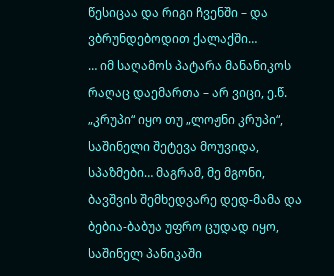წესიცაა და რიგი ჩვენში – და ვბრუნდებოდით ქალაქში…
… იმ საღამოს პატარა მანანიკოს რაღაც დაემართა – არ ვიცი, ე.წ. „კრუპი“ იყო თუ „ლოჟნი კრუპი“, საშინელი შეტევა მოუვიდა, სპაზმები… მაგრამ, მე მგონი, ბავშვის შემხედვარე დედ-მამა და ბებია-ბაბუა უფრო ცუდად იყო, საშინელ პანიკაში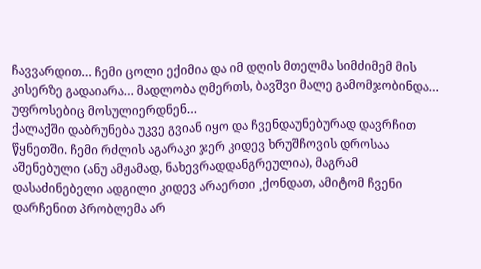ჩავვარდით… ჩემი ცოლი ექიმია და იმ დღის მთელმა სიმძიმემ მის კისერზე გადაიარა… მადლობა ღმერთს, ბავშვი მალე გამომჯობინდა… უფროსებიც მოსულიერდნენ…
ქალაქში დაბრუნება უკვე გვიან იყო და ჩვენდაუნებურად დავრჩით წყნეთში. ჩემი რძლის აგარაკი ჯერ კიდევ ხრუშჩოვის დროსაა აშენებული (ანუ ამჟამად, ნახევრადდანგრეულია), მაგრამ დასაძინებელი ადგილი კიდევ არაერთი ¸ქონდათ, ამიტომ ჩვენი დარჩენით პრობლემა არ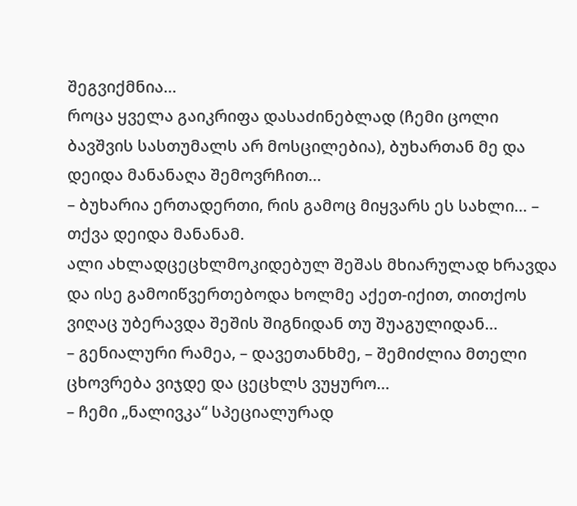შეგვიქმნია…
როცა ყველა გაიკრიფა დასაძინებლად (ჩემი ცოლი ბავშვის სასთუმალს არ მოსცილებია), ბუხართან მე და დეიდა მანანაღა შემოვრჩით…
– ბუხარია ერთადერთი, რის გამოც მიყვარს ეს სახლი… – თქვა დეიდა მანანამ.
ალი ახლადცეცხლმოკიდებულ შეშას მხიარულად ხრავდა და ისე გამოიწვერთებოდა ხოლმე აქეთ-იქით, თითქოს ვიღაც უბერავდა შეშის შიგნიდან თუ შუაგულიდან…
– გენიალური რამეა, – დავეთანხმე, – შემიძლია მთელი ცხოვრება ვიჯდე და ცეცხლს ვუყურო…
– ჩემი „ნალივკა“ სპეციალურად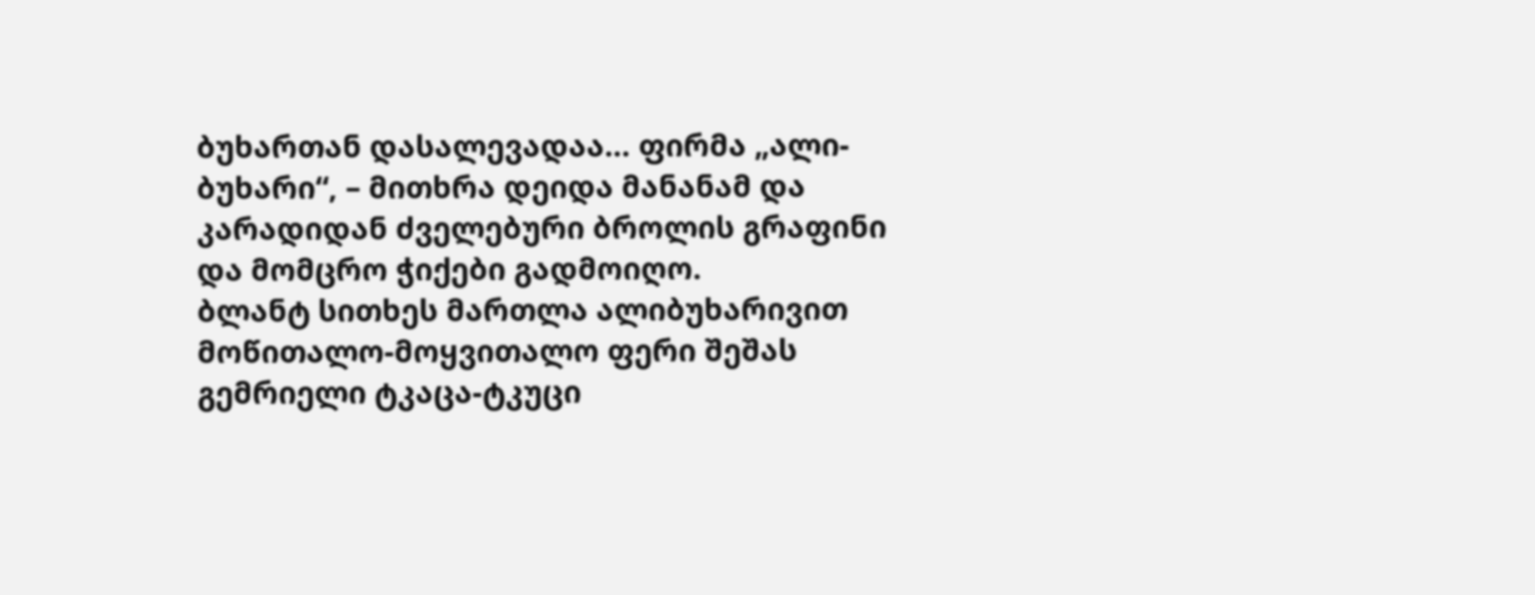ბუხართან დასალევადაა… ფირმა „ალი-ბუხარი“, – მითხრა დეიდა მანანამ და კარადიდან ძველებური ბროლის გრაფინი და მომცრო ჭიქები გადმოიღო.
ბლანტ სითხეს მართლა ალიბუხარივით მოწითალო-მოყვითალო ფერი შეშას გემრიელი ტკაცა-ტკუცი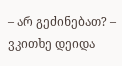– არ გეძინებათ? – ვკითხე დეიდა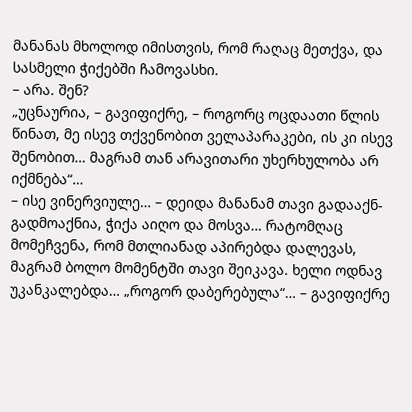მანანას მხოლოდ იმისთვის, რომ რაღაც მეთქვა, და სასმელი ჭიქებში ჩამოვასხი.
– არა. შენ?
„უცნაურია, – გავიფიქრე, – როგორც ოცდაათი წლის წინათ, მე ისევ თქვენობით ველაპარაკები, ის კი ისევ შენობით… მაგრამ თან არავითარი უხერხულობა არ იქმნება“…
– ისე ვინერვიულე… – დეიდა მანანამ თავი გადააქნ-გადმოაქნია, ჭიქა აიღო და მოსვა… რატომღაც მომეჩვენა, რომ მთლიანად აპირებდა დალევას, მაგრამ ბოლო მომენტში თავი შეიკავა. ხელი ოდნავ უკანკალებდა… „როგორ დაბერებულა“… – გავიფიქრე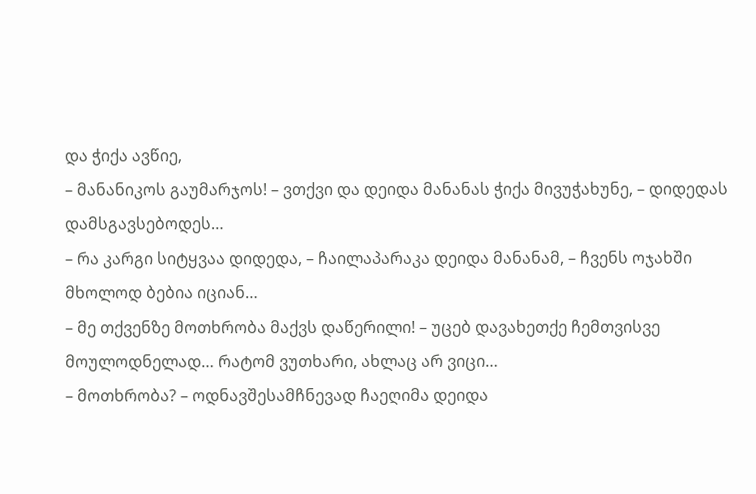და ჭიქა ავწიე,
– მანანიკოს გაუმარჯოს! – ვთქვი და დეიდა მანანას ჭიქა მივუჭახუნე, – დიდედას დამსგავსებოდეს…
– რა კარგი სიტყვაა დიდედა, – ჩაილაპარაკა დეიდა მანანამ, – ჩვენს ოჯახში მხოლოდ ბებია იციან…
– მე თქვენზე მოთხრობა მაქვს დაწერილი! – უცებ დავახეთქე ჩემთვისვე მოულოდნელად… რატომ ვუთხარი, ახლაც არ ვიცი…
– მოთხრობა? – ოდნავშესამჩნევად ჩაეღიმა დეიდა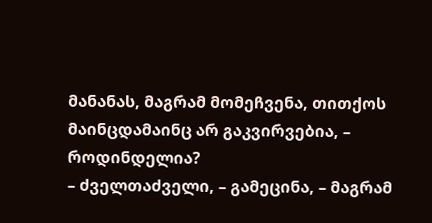მანანას, მაგრამ მომეჩვენა, თითქოს მაინცდამაინც არ გაკვირვებია, – როდინდელია?
– ძველთაძველი, – გამეცინა, – მაგრამ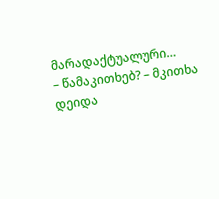მარადაქტუალური…
– წამაკითხებ? – მკითხა დეიდა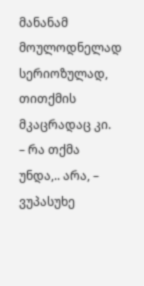მანანამ მოულოდნელად სერიოზულად, თითქმის მკაცრადაც კი.
– რა თქმა უნდა,.. არა, – ვუპასუხე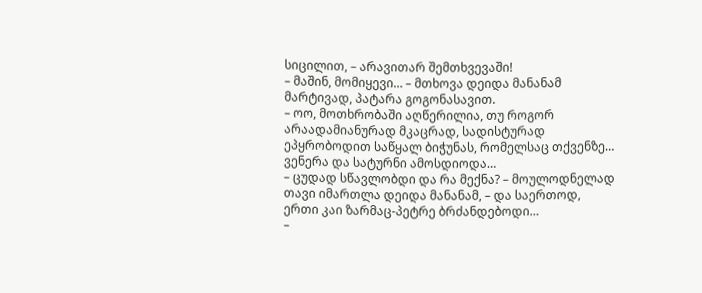სიცილით, – არავითარ შემთხვევაში!
– მაშინ, მომიყევი… – მთხოვა დეიდა მანანამ მარტივად, პატარა გოგონასავით.
– ოო, მოთხრობაში აღწერილია, თუ როგორ არაადამიანურად მკაცრად, სადისტურად ეპყრობოდით საწყალ ბიჭუნას, რომელსაც თქვენზე… ვენერა და სატურნი ამოსდიოდა…
– ცუდად სწავლობდი და რა მექნა? – მოულოდნელად თავი იმართლა დეიდა მანანამ, – და საერთოდ, ერთი კაი ზარმაც-პეტრე ბრძანდებოდი…
–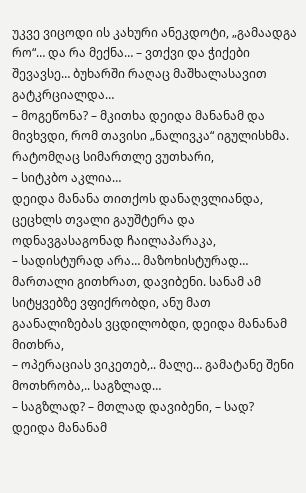უკვე ვიცოდი ის კახური ანეკდოტი, „გამაადგა რო“… და რა მექნა… – ვთქვი და ჭიქები შევავსე… ბუხარში რაღაც მაშხალასავით გატკრციალდა…
– მოგეწონა? – მკითხა დეიდა მანანამ და მივხვდი, რომ თავისი „ნალივკა“ იგულისხმა.
რატომღაც სიმართლე ვუთხარი,
– სიტკბო აკლია…
დეიდა მანანა თითქოს დანაღვლიანდა, ცეცხლს თვალი გაუშტერა და ოდნავგასაგონად ჩაილაპარაკა,
– სადისტურად არა… მაზოხისტურად…
მართალი გითხრათ, დავიბენი. სანამ ამ სიტყვებზე ვფიქრობდი, ანუ მათ გაანალიზებას ვცდილობდი, დეიდა მანანამ მითხრა,
– ოპერაციას ვიკეთებ,.. მალე… გამატანე შენი მოთხრობა,.. საგზლად…
– საგზლად? – მთლად დავიბენი, – სად?
დეიდა მანანამ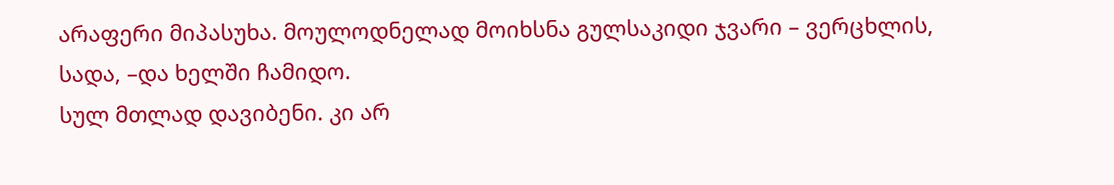არაფერი მიპასუხა. მოულოდნელად მოიხსნა გულსაკიდი ჯვარი – ვერცხლის, სადა, –და ხელში ჩამიდო.
სულ მთლად დავიბენი. კი არ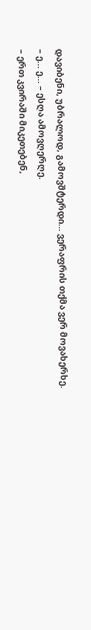დავიბენი, უბრალოდ, გამოვშტერდი… ვერაფრის თქმა ვერ მოვახერხე.
– ე… ე… – ესღა ამოვღერღე.
– ერთ კვირაში მიკეთებენ,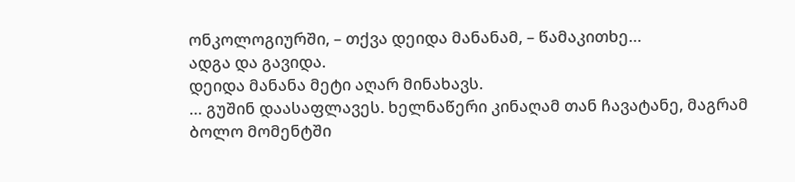ონკოლოგიურში, – თქვა დეიდა მანანამ, – წამაკითხე…
ადგა და გავიდა.
დეიდა მანანა მეტი აღარ მინახავს.
… გუშინ დაასაფლავეს. ხელნაწერი კინაღამ თან ჩავატანე, მაგრამ ბოლო მომენტში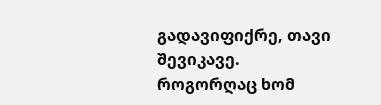გადავიფიქრე, თავი შევიკავე. როგორღაც ხომ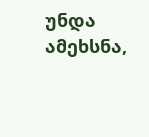უნდა ამეხსნა,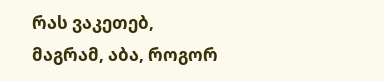რას ვაკეთებ, მაგრამ, აბა, როგორ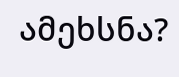ამეხსნა?